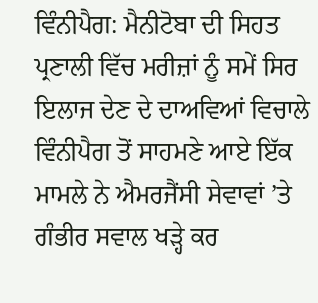ਵਿੰਨੀਪੈਗ: ਮੈਨੀਟੋਬਾ ਦੀ ਸਿਹਤ ਪ੍ਰਣਾਲੀ ਵਿੱਚ ਮਰੀਜ਼ਾਂ ਨੂੰ ਸਮੇਂ ਸਿਰ ਇਲਾਜ ਦੇਣ ਦੇ ਦਾਅਵਿਆਂ ਵਿਚਾਲੇ ਵਿੰਨੀਪੈਗ ਤੋਂ ਸਾਹਮਣੇ ਆਏ ਇੱਕ ਮਾਮਲੇ ਨੇ ਐਮਰਜੈਂਸੀ ਸੇਵਾਵਾਂ ’ਤੇ ਗੰਭੀਰ ਸਵਾਲ ਖੜ੍ਹੇ ਕਰ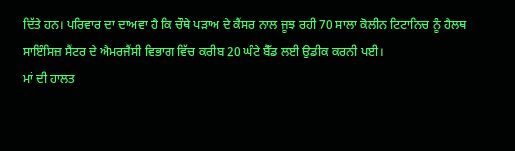ਦਿੱਤੇ ਹਨ। ਪਰਿਵਾਰ ਦਾ ਦਾਅਵਾ ਹੈ ਕਿ ਚੌਥੇ ਪੜਾਅ ਦੇ ਕੈਂਸਰ ਨਾਲ ਜੂਝ ਰਹੀ 70 ਸਾਲਾ ਕੋਲੀਨ ਟਿਟਾਨਿਚ ਨੂੰ ਹੈਲਥ ਸਾਇੰਸਿਜ਼ ਸੈਂਟਰ ਦੇ ਐਮਰਜੈਂਸੀ ਵਿਭਾਗ ਵਿੱਚ ਕਰੀਬ 20 ਘੰਟੇ ਬੈੱਡ ਲਈ ਉਡੀਕ ਕਰਨੀ ਪਈ।
ਮਾਂ ਦੀ ਹਾਲਤ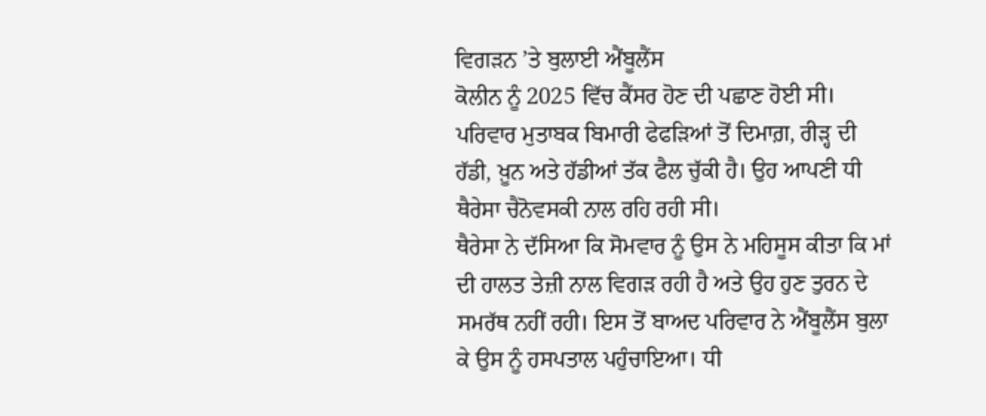ਵਿਗੜਨ ’ਤੇ ਬੁਲਾਈ ਐਂਬੂਲੈਂਸ
ਕੋਲੀਨ ਨੂੰ 2025 ਵਿੱਚ ਕੈਂਸਰ ਹੋਣ ਦੀ ਪਛਾਣ ਹੋਈ ਸੀ। ਪਰਿਵਾਰ ਮੁਤਾਬਕ ਬਿਮਾਰੀ ਫੇਫੜਿਆਂ ਤੋਂ ਦਿਮਾਗ਼, ਰੀੜ੍ਹ ਦੀ ਹੱਡੀ, ਖ਼ੂਨ ਅਤੇ ਹੱਡੀਆਂ ਤੱਕ ਫੈਲ ਚੁੱਕੀ ਹੈ। ਉਹ ਆਪਣੀ ਧੀ ਥੈਰੇਸਾ ਚੈਨੋਵਸਕੀ ਨਾਲ ਰਹਿ ਰਹੀ ਸੀ।
ਥੈਰੇਸਾ ਨੇ ਦੱਸਿਆ ਕਿ ਸੋਮਵਾਰ ਨੂੰ ਉਸ ਨੇ ਮਹਿਸੂਸ ਕੀਤਾ ਕਿ ਮਾਂ ਦੀ ਹਾਲਤ ਤੇਜ਼ੀ ਨਾਲ ਵਿਗੜ ਰਹੀ ਹੈ ਅਤੇ ਉਹ ਹੁਣ ਤੁਰਨ ਦੇ ਸਮਰੱਥ ਨਹੀਂ ਰਹੀ। ਇਸ ਤੋਂ ਬਾਅਦ ਪਰਿਵਾਰ ਨੇ ਐਂਬੂਲੈਂਸ ਬੁਲਾ ਕੇ ਉਸ ਨੂੰ ਹਸਪਤਾਲ ਪਹੁੰਚਾਇਆ। ਧੀ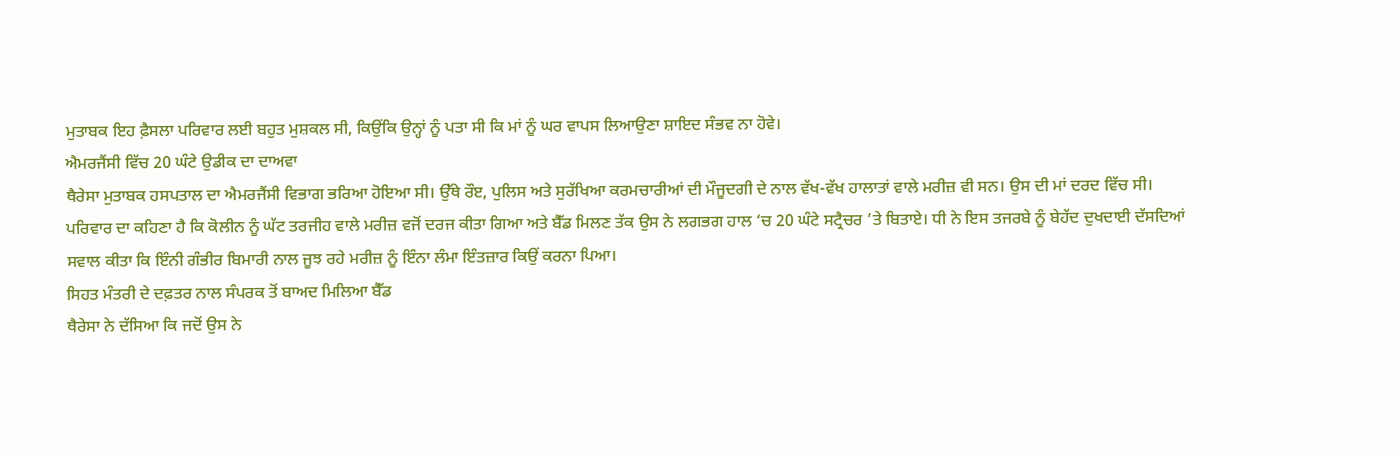ਮੁਤਾਬਕ ਇਹ ਫ਼ੈਸਲਾ ਪਰਿਵਾਰ ਲਈ ਬਹੁਤ ਮੁਸ਼ਕਲ ਸੀ, ਕਿਉਂਕਿ ਉਨ੍ਹਾਂ ਨੂੰ ਪਤਾ ਸੀ ਕਿ ਮਾਂ ਨੂੰ ਘਰ ਵਾਪਸ ਲਿਆਉਣਾ ਸ਼ਾਇਦ ਸੰਭਵ ਨਾ ਹੋਵੇ।
ਐਮਰਜੈਂਸੀ ਵਿੱਚ 20 ਘੰਟੇ ਉਡੀਕ ਦਾ ਦਾਅਵਾ
ਥੈਰੇਸਾ ਮੁਤਾਬਕ ਹਸਪਤਾਲ ਦਾ ਐਮਰਜੈਂਸੀ ਵਿਭਾਗ ਭਰਿਆ ਹੋਇਆ ਸੀ। ਉੱਥੇ ਰੌੲ, ਪੁਲਿਸ ਅਤੇ ਸੁਰੱਖਿਆ ਕਰਮਚਾਰੀਆਂ ਦੀ ਮੌਜੂਦਗੀ ਦੇ ਨਾਲ ਵੱਖ-ਵੱਖ ਹਾਲਾਤਾਂ ਵਾਲੇ ਮਰੀਜ਼ ਵੀ ਸਨ। ਉਸ ਦੀ ਮਾਂ ਦਰਦ ਵਿੱਚ ਸੀ।
ਪਰਿਵਾਰ ਦਾ ਕਹਿਣਾ ਹੈ ਕਿ ਕੋਲੀਨ ਨੂੰ ਘੱਟ ਤਰਜੀਹ ਵਾਲੇ ਮਰੀਜ਼ ਵਜੋਂ ਦਰਜ ਕੀਤਾ ਗਿਆ ਅਤੇ ਬੈੱਡ ਮਿਲਣ ਤੱਕ ਉਸ ਨੇ ਲਗਭਗ ਹਾਲ ‘ਚ 20 ਘੰਟੇ ਸਟ੍ਰੈਚਰ ’ਤੇ ਬਿਤਾਏ। ਧੀ ਨੇ ਇਸ ਤਜਰਬੇ ਨੂੰ ਬੇਹੱਦ ਦੁਖਦਾਈ ਦੱਸਦਿਆਂ ਸਵਾਲ ਕੀਤਾ ਕਿ ਇੰਨੀ ਗੰਭੀਰ ਬਿਮਾਰੀ ਨਾਲ ਜੂਝ ਰਹੇ ਮਰੀਜ਼ ਨੂੰ ਇੰਨਾ ਲੰਮਾ ਇੰਤਜ਼ਾਰ ਕਿਉਂ ਕਰਨਾ ਪਿਆ।
ਸਿਹਤ ਮੰਤਰੀ ਦੇ ਦਫ਼ਤਰ ਨਾਲ ਸੰਪਰਕ ਤੋਂ ਬਾਅਦ ਮਿਲਿਆ ਬੈੱਡ
ਥੈਰੇਸਾ ਨੇ ਦੱਸਿਆ ਕਿ ਜਦੋਂ ਉਸ ਨੇ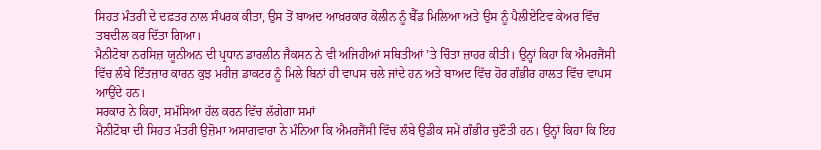ਸਿਹਤ ਮੰਤਰੀ ਦੇ ਦਫ਼ਤਰ ਨਾਲ ਸੰਪਰਕ ਕੀਤਾ, ਉਸ ਤੋਂ ਬਾਅਦ ਆਖ਼ਰਕਾਰ ਕੋਲੀਨ ਨੂੰ ਬੈੱਡ ਮਿਲਿਆ ਅਤੇ ਉਸ ਨੂੰ ਪੈਲੀਏਟਿਵ ਕੇਅਰ ਵਿੱਚ ਤਬਦੀਲ ਕਰ ਦਿੱਤਾ ਗਿਆ।
ਮੈਨੀਟੋਬਾ ਨਰਸਿਜ਼ ਯੂਨੀਅਨ ਦੀ ਪ੍ਰਧਾਨ ਡਾਰਲੀਨ ਜੈਕਸਨ ਨੇ ਵੀ ਅਜਿਹੀਆਂ ਸਥਿਤੀਆਂ ’ਤੇ ਚਿੰਤਾ ਜ਼ਾਹਰ ਕੀਤੀ। ਉਨ੍ਹਾਂ ਕਿਹਾ ਕਿ ਐਮਰਜੈਂਸੀ ਵਿੱਚ ਲੰਬੇ ਇੰਤਜ਼ਾਰ ਕਾਰਨ ਕੁਝ ਮਰੀਜ਼ ਡਾਕਟਰ ਨੂੰ ਮਿਲੇ ਬਿਨਾਂ ਹੀ ਵਾਪਸ ਚਲੇ ਜਾਂਦੇ ਹਨ ਅਤੇ ਬਾਅਦ ਵਿੱਚ ਹੋਰ ਗੰਭੀਰ ਹਾਲਤ ਵਿੱਚ ਵਾਪਸ ਆਉਂਦੇ ਹਨ।
ਸਰਕਾਰ ਨੇ ਕਿਹਾ, ਸਮੱਸਿਆ ਹੱਲ ਕਰਨ ਵਿੱਚ ਲੱਗੇਗਾ ਸਮਾਂ
ਮੈਨੀਟੋਬਾ ਦੀ ਸਿਹਤ ਮੰਤਰੀ ਉਜ਼ੋਮਾ ਅਸਾਗਵਾਰਾ ਨੇ ਮੰਨਿਆ ਕਿ ਐਮਰਜੈਂਸੀ ਵਿੱਚ ਲੰਬੇ ਉਡੀਕ ਸਮੇਂ ਗੰਭੀਰ ਚੁਣੌਤੀ ਹਨ। ਉਨ੍ਹਾਂ ਕਿਹਾ ਕਿ ਇਹ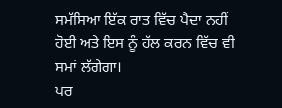ਸਮੱਸਿਆ ਇੱਕ ਰਾਤ ਵਿੱਚ ਪੈਦਾ ਨਹੀਂ ਹੋਈ ਅਤੇ ਇਸ ਨੂੰ ਹੱਲ ਕਰਨ ਵਿੱਚ ਵੀ ਸਮਾਂ ਲੱਗੇਗਾ।
ਪਰ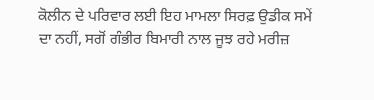ਕੋਲੀਨ ਦੇ ਪਰਿਵਾਰ ਲਈ ਇਹ ਮਾਮਲਾ ਸਿਰਫ਼ ਉਡੀਕ ਸਮੇਂ ਦਾ ਨਹੀਂ, ਸਗੋਂ ਗੰਭੀਰ ਬਿਮਾਰੀ ਨਾਲ ਜੂਝ ਰਹੇ ਮਰੀਜ਼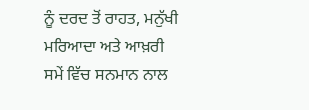ਨੂੰ ਦਰਦ ਤੋਂ ਰਾਹਤ, ਮਨੁੱਖੀ ਮਰਿਆਦਾ ਅਤੇ ਆਖ਼ਰੀ ਸਮੇਂ ਵਿੱਚ ਸਨਮਾਨ ਨਾਲ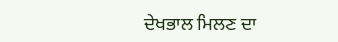ਦੇਖਭਾਲ ਮਿਲਣ ਦਾ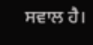ਸਵਾਲ ਹੈ।